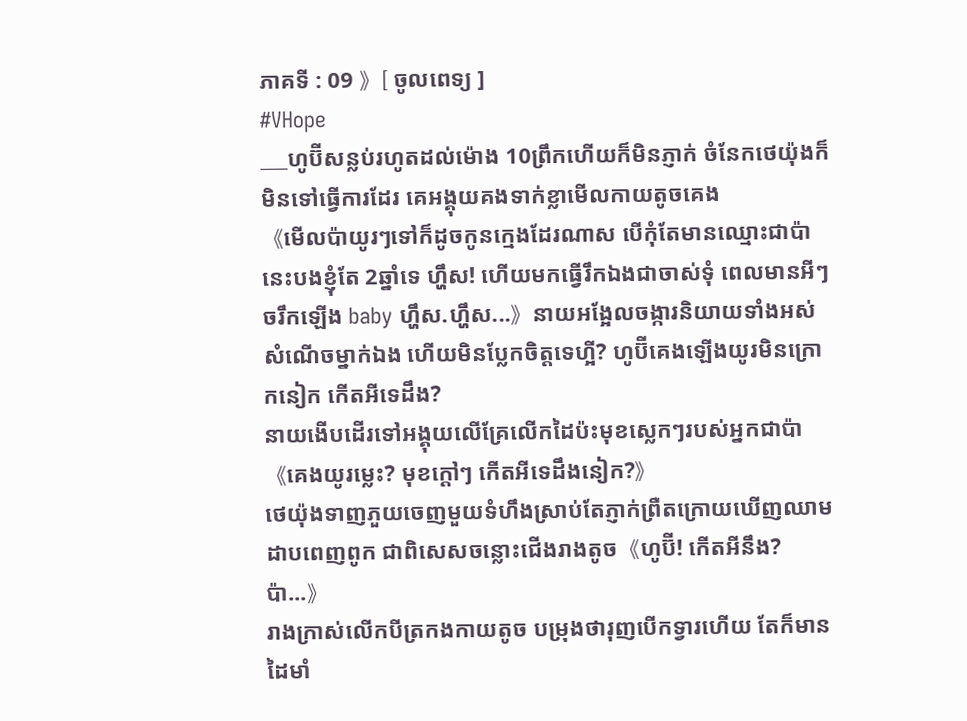ភាគទី : 09 》[ ចូលពេទ្យ ]
#VHope
___ហូប៊ីសន្លប់រហូតដល់ម៉ោង 10ព្រឹកហើយក៏មិនភ្ញាក់ ចំនែកថេយ៉ុងក៏មិនទៅធ្វើការដែរ គេអង្គុយគងទាក់ខ្លាមើលកាយតូចគេង
《មើលប៉ាយូរៗទៅក៏ដូចកូនក្មេងដែរណាស បើកុំតែមានឈ្មោះជាប៉ា នេះបងខ្ញុំតែ 2ឆ្នាំទេ ហ្ហឹស! ហើយមកធ្វើរឹកឯងជាចាស់ទុំ ពេលមានអីៗចរឹកឡើង baby ហ្ហឹស.ហ្ហឹស...》នាយអង្អែលចង្ការនិយាយទាំងអស់សំណើចម្នាក់ឯង ហើយមិនប្លែកចិត្តទេហ្អី? ហូប៊ីគេងឡើងយូរមិនក្រោកនៀក កើតអីទេដឹង?
នាយងើបដើរទៅអង្គុយលើគ្រែលើកដៃប៉ះមុខស្លេកៗរបស់អ្នកជាប៉ា《គេងយូរម្លេះ? មុខក្ដៅៗ កើតអីទេដឹងនៀក?》
ថេយ៉ុងទាញភួយចេញមួយទំហឹងស្រាប់តែភ្ញាក់ព្រឺតក្រោយឃើញឈាមដាបពេញពូក ជាពិសេសចន្លោះជើងរាងតូច《ហូប៊ី! កើតអីនឹង? ប៉ា...》
រាងក្រាស់លើកបីត្រកងកាយតូច បម្រុងថារុញបើកទ្វារហើយ តែក៏មានដៃមាំ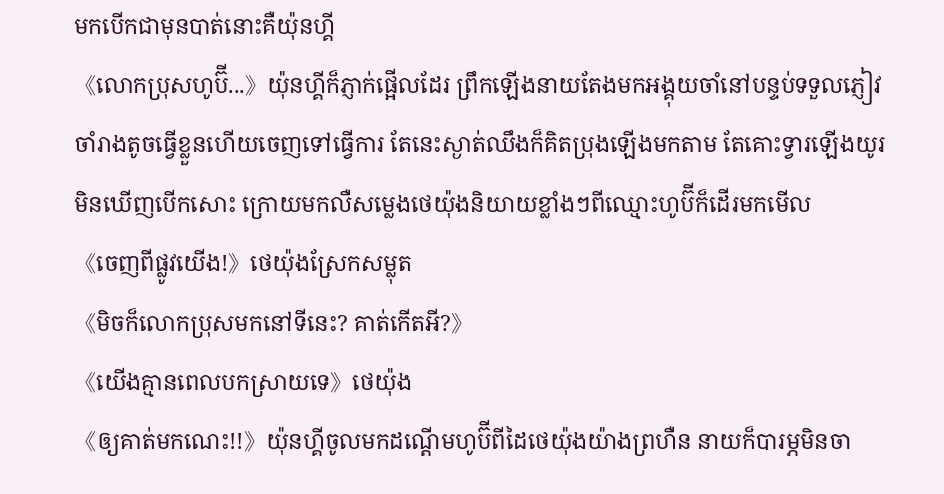មកបើកជាមុនបាត់នោះគឺយ៉ុនហ្គី
《លោកប្រុសហូប៊ី...》យ៉ុនហ្គីក៏ភ្ញាក់ផ្អើលដែរ ព្រឹកឡើងនាយតែងមកអង្គុយចាំនៅបន្ទប់ទទួលភ្ញៀវចាំរាងតូចធ្វើខ្លួនហើយចេញទៅធ្វើការ តែនេះស្ងាត់ឈឹងក៏គិតប្រុងឡើងមកតាម តែគោះទ្វារឡើងយូរមិនឃើញបើកសោះ ក្រោយមកលឺសម្លេងថេយ៉ុងនិយាយខ្លាំងៗពីឈ្មោះហូប៊ីក៏ដើរមកមើល
《ចេញពីផ្លូវយើង!》ថេយ៉ុងស្រែកសម្លុត
《មិចក៏លោកប្រុសមកនៅទីនេះ? គាត់កើតអី?》
《យើងគ្មានពេលបកស្រាយទេ》ថេយ៉ុង
《ឲ្យគាត់មកណេះ!!》យ៉ុនហ្គីចូលមកដណ្ដើមហូប៊ីពីដៃថេយ៉ុងយ៉ាងព្រហឺន នាយក៏បារម្ភមិនចា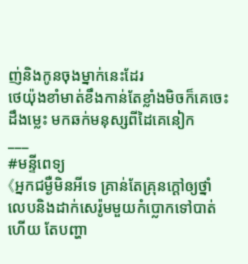ញ់និងកូនចុងម្នាក់នេះដែរ
ថេយ៉ុងខាំមាត់ខឹងកាន់តែខ្លាំងមិចក៏គេចេះដឹងម្លេះ មកឆក់មនុស្សពីដៃគេនៀក
___
#មន្ទីពេទ្យ
《អ្នកជម្ងឺមិនអីទេ គ្រាន់តែគ្រុនក្ដៅឲ្យថ្នាំលេបនិងដាក់សេរ៉ូមមួយកំប្លោកទៅបាត់ហើយ តែបញ្ហា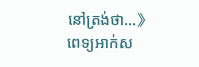នៅត្រង់ថា...》ពេទ្យអាក់ស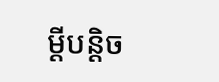ម្ដីបន្តិច